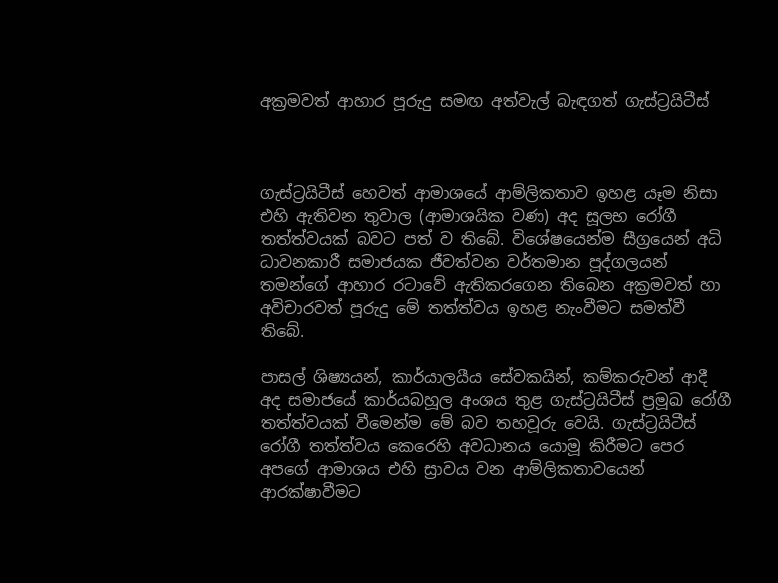අක්‍රමවත් ආහාර පූරුදු සමඟ අත්වැල් බැඳගත් ගැස්ට්‍රයිටීස්



ගැස්ට්‍රයිටීස් හෙවත් ආමාශයේ ආම්ලිකතාව ඉහළ යෑම නිසා එහි ඇතිවන තුවාල (ආමාශයික වණ) අද සූලභ රෝගී තත්ත්වයක් බවට පත් ව තිබේ. විශේෂයෙන්ම සීග්‍රයෙන් අධි ධාවනකාරී සමාජයක ජීවත්වන වර්තමාන පූද්ගලයන් තමන්ගේ ආහාර රටාවේ ඇතිකරගෙන තිබෙන අක්‍රමවත් හා අවිචාරවත් පූරුදු මේ තත්ත්වය ඉහළ නැංවීමට සමත්වී තිබේ.

පාසල් ශිෂ්‍යයන්, කාර්යාලයීය සේවකයින්, කම්කරුවන් ආදී අද සමාජයේ කාර්යබහූල අංශය තුළ ගැස්ට්‍රයිටීස් ප්‍රමූඛ රෝගී තත්ත්වයක් වීමෙන්ම මේ බව තහවූරු වෙයි. ගැස්ට්‍රයිටීස් රෝගී තත්ත්වය කෙරෙහි අවධානය යොමූ කිරීමට පෙර අපගේ ආමාශය එහි ස්‍රාවය වන ආම්ලිකතාවයෙන් ආරක්ෂාවීමට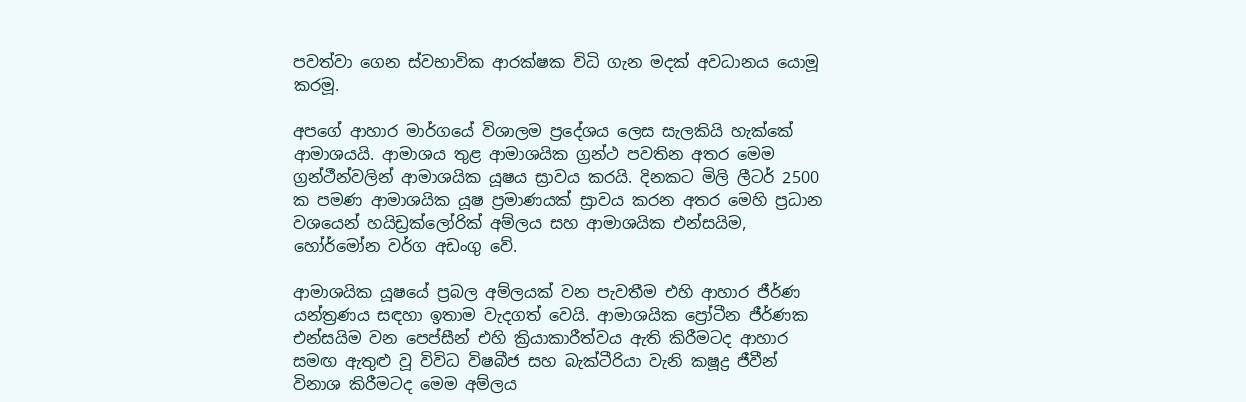පවත්වා ගෙන ස්වභාවික ආරක්ෂක විධි ගැන මදක් අවධානය යොමූ කරමූ.

අපගේ ආහාර මාර්ගයේ විශාලම ප්‍රදේශය ලෙස සැලකියි හැක්කේ ආමාශයයි. ආමාශය තුළ ආමාශයික ග්‍රන්ථ පවතින අතර මෙම ග්‍රන්ථීන්වලින් ආමාශයික යූෂය ස්‍රාවය කරයි. දිනකට මිලි ලීටර් 2500 ක පමණ ආමාශයික යූෂ ප්‍රමාණයක් ස්‍රාවය කරන අතර මෙහි ප්‍රධාන වශයෙන් හයිඩ්‍රක්ලෝරික් අම්ලය සහ ආමාශයික එන්සයිම, හෝර්මෝන වර්ග අඩංගු වේ.

ආමාශයික යූෂයේ ප්‍රබල අම්ලයක් වන පැවතීම එහි ආහාර ජීර්ණ යන්ත්‍රණය සඳහා ඉතාම වැදගත් වෙයි. ආමාශයික ප්‍රෝටීන ජීර්ණක එන්සයිම වන පෙප්සීන් එහි ක්‍රියාකාරීත්වය ඇති කිරීමටද ආහාර සමඟ ඇතුළු වූ විවිධ විෂබීජ සහ බැක්ටීරියා වැනි කෂූද්‍ර ජීවීන් විනාශ කිරීමටද මෙම අම්ලය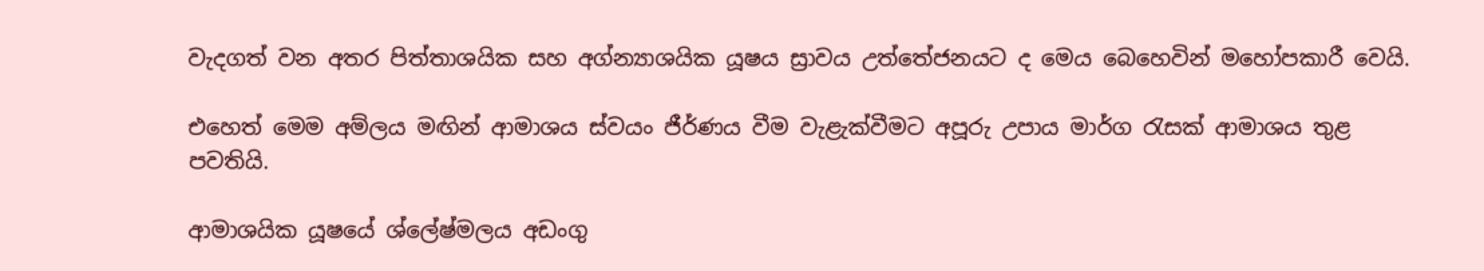වැදගත් වන අතර පිත්තාශයික සහ අග්න්‍යාශයික යූෂය ස්‍රාවය උත්තේජනයට ද මෙය බෙහෙවින් මහෝපකාරී වෙයි.

එහෙත් මෙම අම්ලය මඟින් ආමාශය ස්වයං ජීර්ණය වීම වැළැක්වීමට අපූරු උපාය මාර්ග රැසක් ආමාශය තුළ පවතියි.

ආමාශයික යූෂයේ ශ්ලේෂ්මලය අඩංගු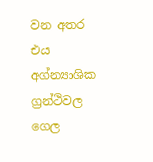වන අතර එය අග්න්‍යාශික ග්‍රන්ථිවල ගෙල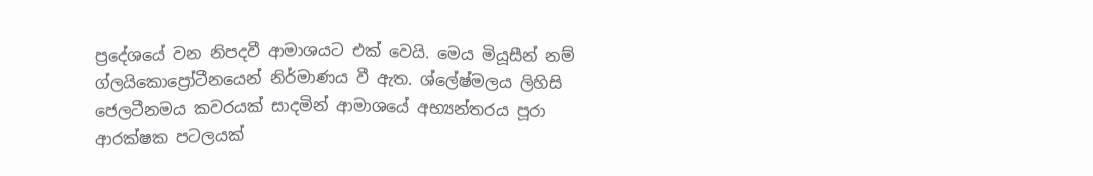ප්‍රදේශයේ වන නිපදවී ආමාශයට එක් වෙයි. මෙය මියූසීන් නම් ග්ලයිකොප්‍රෝටීනයෙන් නිර්මාණය වී ඇත. ශ්ලේෂ්මලය ලිහිසි ජෙලටීනමය කවරයක් සාදමින් ආමාශයේ අභ්‍යන්තරය පූරා ආරක්ෂක පටලයක්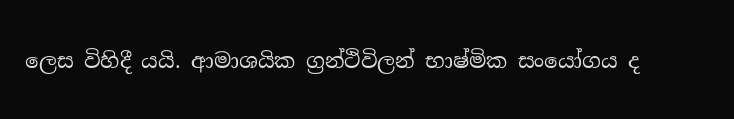ලෙස විහිදී යයි. ආමාශයික ග්‍රන්ථිවිලන් භාෂ්මික සංයෝගය ද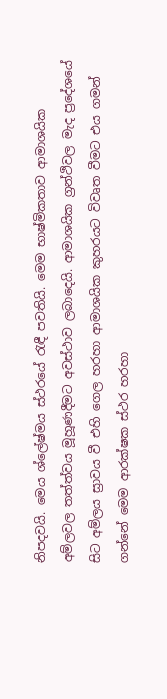නිපදවයි. මෙය ශ්ලේෂ්මය ස්ථරයේ රැඳී පවතියි. මෙම භාෂ්මිකතාව ආමාශයික අම්ලවල තත්ත්වය මූහූණදීමට අවස්ථාව ලබාදෙයි. ආමාශයික ග්‍රන්ථිවල මැද ප්‍රදේශයේ සිට අම්ලය ස්‍රාවය වී එහි ගෙල හරහා ආමාශයික කුහරයට විවෘත වීමට එය ගමන් ගන්නේ මෙම ආරක්ෂක ස්ථර හරහා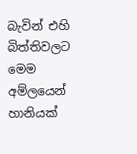බැවින් එහි බිත්තිවලට මෙම අම්ලයෙන් හානියක්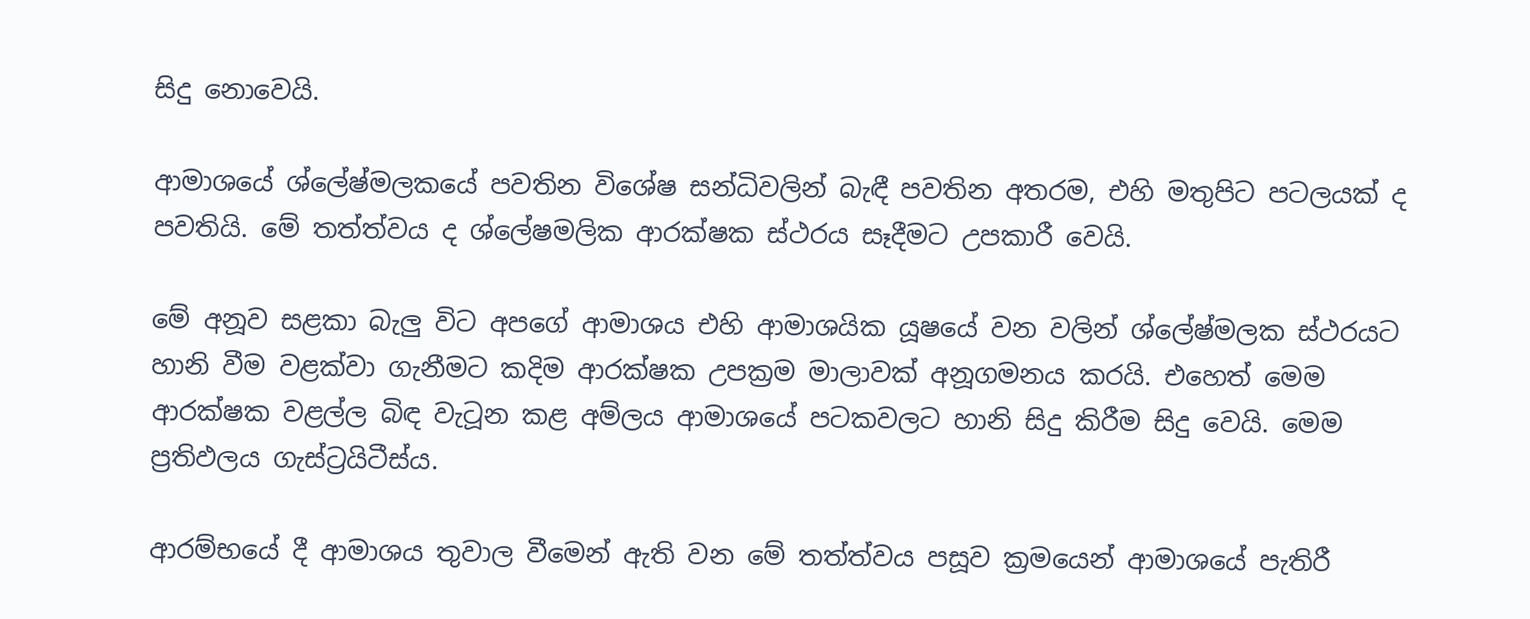සිදු නොවෙයි.

ආමාශයේ ශ්ලේෂ්මලකයේ පවතින විශේෂ සන්ධිවලින් බැඳී පවතින අතරම, එහි මතුපිට පටලයක් ද පවතියි. මේ තත්ත්වය ද ශ්ලේෂමලික ආරක්ෂක ස්ථරය සෑදීමට උපකාරී වෙයි.

මේ අනූව සළකා බැලු විට අපගේ ආමාශය එහි ආමාශයික යූෂයේ වන වලින් ශ්ලේෂ්මලක ස්ථරයට හානි වීම වළක්වා ගැනීමට කදිම ආරක්ෂක උපක්‍රම මාලාවක් අනූගමනය කරයි. එහෙත් මෙම ආරක්ෂක වළල්ල බිඳ වැටූන කළ අම්ලය ආමාශයේ පටකවලට හානි සිදු කිරීම සිදු වෙයි. මෙම ප්‍රතිඵලය ගැස්ට්‍රයිටීස්ය.

ආරම්භයේ දී ආමාශය තුවාල වීමෙන් ඇති වන මේ තත්ත්වය පසූව ක්‍රමයෙන් ආමාශයේ පැතිරී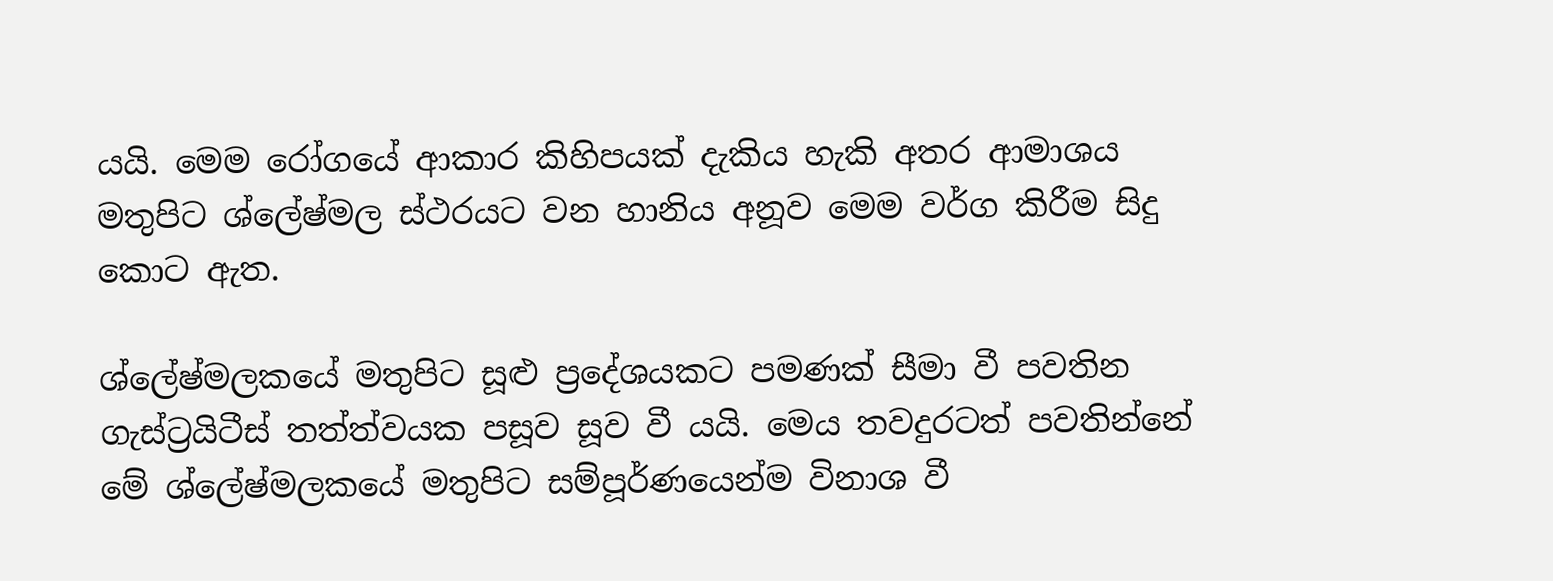යයි. මෙම රෝගයේ ආකාර කිහිපයක් දැකිය හැකි අතර ආමාශය මතුපිට ශ්ලේෂ්මල ස්ථරයට වන හානිය අනූව මෙම වර්ග කිරීම සිදු කොට ඇත.

ශ්ලේෂ්මලකයේ මතුපිට සූළු ප්‍රදේශයකට පමණක් සීමා වී පවතින ගැස්ට්‍රයිටීස් තත්ත්වයක පසූව සූව වී යයි. මෙය තවදුරටත් පවතින්නේ මේ ශ්ලේෂ්මලකයේ මතුපිට සම්පූර්ණයෙන්ම විනාශ වී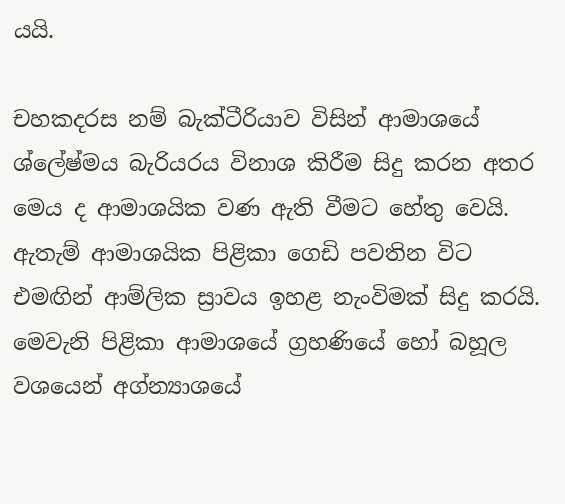යයි.

චහකදරස නම් බැක්ටීරියාව විසින් ආමාශයේ ශ්ලේෂ්මය බැරියරය විනාශ කිරීම සිදු කරන අතර මෙය ද ආමාශයික වණ ඇති වීමට හේතු වෙයි. ඇතැම් ආමාශයික පිළිකා ගෙඩි පවතින විට එමඟින් ආම්ලික ස්‍රාවය ඉහළ නැංවිමක් සිදු කරයි. මෙවැනි පිළිකා ආමාශයේ ග්‍රහණියේ හෝ බහූල වශයෙන් අග්න්‍යාශයේ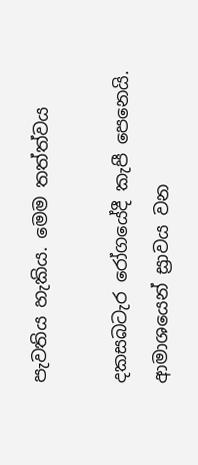පැවතිය හැකිය. මෙම තත්ත්වය

දකසබටැර රෝගයේදී කැපී පෙනෙයි. ආමාශයෙන් ස්‍රාවය වන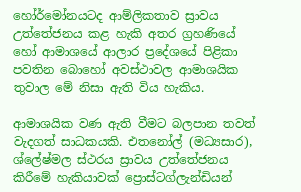හෝර්මෝනයටද ආම්ලිකතාව ස්‍රාවය උත්තේජනය කළ හැකි අතර ග්‍රහණියේ හෝ ආමාශයේ ආලාර ප්‍රදේශයේ පිළිකා පවතින බොහෝ අවස්ථාවල ආමාශයික තුවාල මේ නිසා ඇති විය හැකිය.

ආමාශයික වණ ඇති වීමට බලපාන තවත් වැදගත් සාධකයකි. එතනෝල් (මධ්‍යසාර), ශ්ලේෂ්මල ස්ථරය ස්‍රාවය උත්තේජනය කිරීමේ හැකියාවක් ප්‍රොස්ටග්ලැන්ඩියන්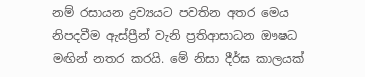නම් රසායන ද්‍රව්‍යයට පවතින අතර මෙය නිපදවීම ඇස්ප්‍රීන් වැනි ප්‍රතිආසාධන ඖෂධ මඟින් නතර කරයි. මේ නිසා දීර්ඝ කාලයක්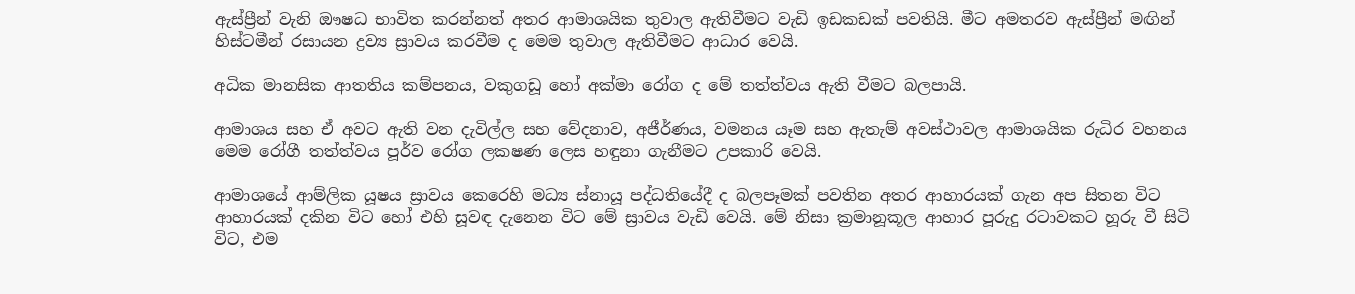ඇස්ප්‍රීන් වැනි ඖෂධ භාවිත කරන්නත් අතර ආමාශයික තුවාල ඇතිවීමට වැඩි ඉඩකඩක් පවතියි. මීට අමතරව ඇස්ප්‍රීන් මඟින් හිස්ටමීන් රසායන ද්‍රව්‍ය ස්‍රාවය කරවීම ද මෙම තුවාල ඇතිවීමට ආධාර වෙයි.

අධික මානසික ආතතිය කම්පනය, වකුගඩූ හෝ අක්මා රෝග ද මේ තත්ත්වය ඇති වීමට බලපායි.

ආමාශය සහ ඒ අවට ඇති වන දැවිල්ල සහ වේදනාව, අජීර්ණය, වමනය යෑම සහ ඇතැම් අවස්ථාවල ආමාශයික රුධිර වහනය මෙම රෝගී තත්ත්වය පූර්ව රෝග ලකෂණ ලෙස හඳුනා ගැනීමට උපකාරි වෙයි.

ආමාශයේ ආම්ලික යූෂය ස්‍රාවය කෙරෙහි මධ්‍ය ස්නායූ පද්ධතියේදී ද බලපෑමක් පවතින අතර ආහාරයක් ගැන අප සිතන විට ආහාරයක් දකින විට හෝ එහි සූවඳ දැනෙන විට මේ ස්‍රාවය වැඩි වෙයි. මේ නිසා ක්‍රමානූකූල ආහාර පූරුදු රටාවකට හූරු වී සිටි විට, එම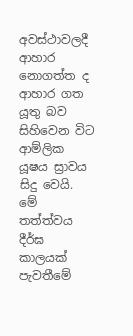අවස්ථාවලදී ආහාර නොගත්ත ද ආහාර ගත යූතු බව සිහිවෙන විට ආම්ලික යූෂය ස්‍රාවය සිදු වෙයි. මේ තත්ත්වය දීර්ඝ කාලයක් පැවතීමේ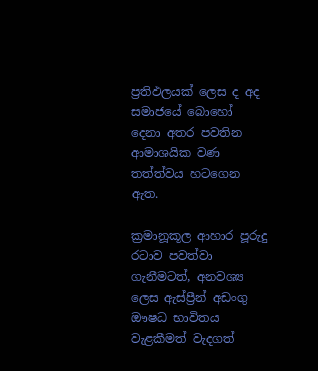ප්‍රතිඵලයක් ලෙස ද අද සමාජයේ බොහෝ දෙනා අතර පවතින ආමාශයික වණ තත්ත්වය හටගෙන ඇත.

ක්‍රමානූකූල ආහාර පූරුදු රටාව පවත්වා ගැනීමටත්, අනවශ්‍ය ලෙස ඇස්ප්‍රීන් අඩංගු ඖෂධ භාවිතය වැළකීමත් වැදගත්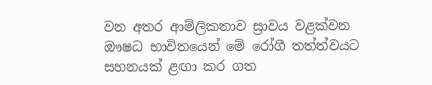වන අතර ආම්ලිකතාව ස්‍රාවය වළක්වන ඖෂධ භාවිතයෙන් මේ රෝගී තත්ත්වයට සහනයක් ළඟා කර ගත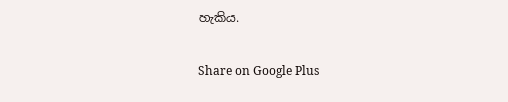හැකිය.

Share on Google Plus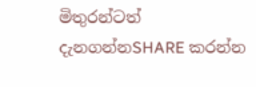මිතුරන්ටත් දැනගන්නSHARE කරන්න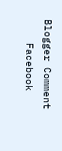Blogger Comment
    Facebook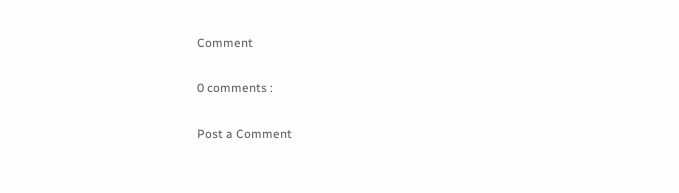Comment

0 comments :

Post a Comment